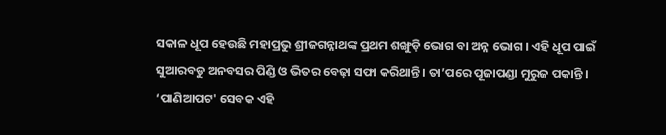ସକାଳ ଧୂପ ହେଉଛି ମହାପ୍ରଭୁ ଶ୍ରୀଜଗନ୍ନାଥଙ୍କ ପ୍ରଥମ ଶଙ୍ଖୁଡ଼ି ଭୋଗ ବା ଅନ୍ନ ଭୋଗ । ଏହି ଧୂପ ପାଇଁ ସୁଆରବଡୁ ଅନବସର ପିଣ୍ଡି ଓ ଭିତର ବେଢ଼ା ସଫା କରିଥାନ୍ତି । ତା’ପରେ ପୂଜାପଣ୍ଡା ମୁରୁଜ ପକାନ୍ତି । ‘ପାଣିଆପଟ' ସେବକ ଏହି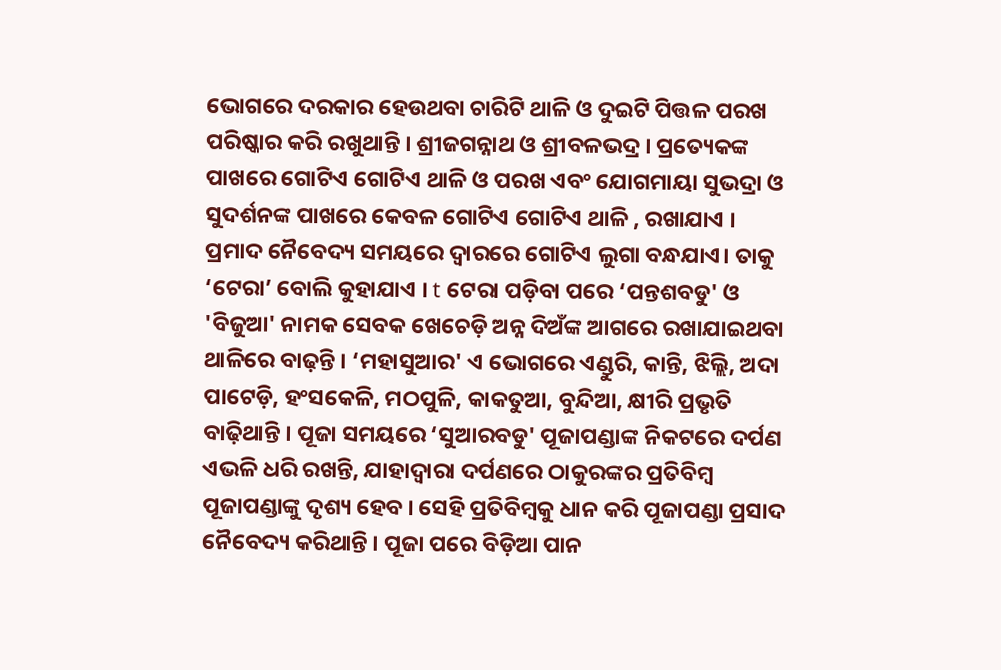ଭୋଗରେ ଦରକାର ହେଉଥବା ଚାରିଟି ଥାଳି ଓ ଦୁଇଟି ପିତ୍ତଳ ପରଖ ପରିଷ୍କାର କରି ରଖୁଥାନ୍ତି । ଶ୍ରୀଜଗନ୍ନାଥ ଓ ଶ୍ରୀବଳଭଦ୍ର । ପ୍ରତ୍ୟେକଙ୍କ ପାଖରେ ଗୋଟିଏ ଗୋଟିଏ ଥାଳି ଓ ପରଖ ଏବଂ ଯୋଗମାୟା ସୁଭଦ୍ରା ଓ ସୁଦର୍ଶନଙ୍କ ପାଖରେ କେବଳ ଗୋଟିଏ ଗୋଟିଏ ଥାଳି , ରଖାଯାଏ । ପ୍ରମାଦ ନୈବେଦ୍ୟ ସମୟରେ ଦ୍ୱାରରେ ଗୋଟିଏ ଲୁଗା ବନ୍ଧଯାଏ। ତାକୁ ‘ଟେରା’ ବୋଲି କୁହାଯାଏ । t ଟେରା ପଡ଼ିବା ପରେ ‘ପନ୍ତଶବଡୁ' ଓ 'ବିଜୁଆ' ନାମକ ସେବକ ଖେଚେଡ଼ି ଅନ୍ନ ଦିଅଁଙ୍କ ଆଗରେ ରଖାଯାଇଥବା ଥାଳିରେ ବାଢ଼ନ୍ତି । ‘ମହାସୁଆର' ଏ ଭୋଗରେ ଏଣ୍ଡୁରି, କାନ୍ତି, ଝିଲ୍ଲି, ଅଦା ପାଟେଡ଼ି, ହଂସକେଳି, ମଠପୁଳି, କାକତୁଆ, ବୁନ୍ଦିଆ, କ୍ଷୀରି ପ୍ରଭୃତି ବାଢ଼ିଥାନ୍ତି । ପୂଜା ସମୟରେ ‘ସୁଆରବଡୁ' ପୂଜାପଣ୍ଡାଙ୍କ ନିକଟରେ ଦର୍ପଣ ଏଭଳି ଧରି ରଖନ୍ତି, ଯାହାଦ୍ୱାରା ଦର୍ପଣରେ ଠାକୁରଙ୍କର ପ୍ରତିବିମ୍ବ ପୂଜାପଣ୍ଡାଙ୍କୁ ଦୃଶ୍ୟ ହେବ । ସେହି ପ୍ରତିବିମ୍ବକୁ ଧାନ କରି ପୂଜାପଣ୍ଡା ପ୍ରସାଦ ନୈବେଦ୍ୟ କରିଥାନ୍ତି । ପୂଜା ପରେ ବିଡ଼ିଆ ପାନ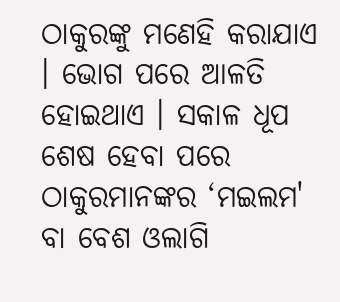ଠାକୁରଙ୍କୁ ମଣେହି କରାଯାଏ । ଭୋଗ ପରେ ଆଳତି ହୋଇଥାଏ । ସକାଳ ଧୂପ ଶେଷ ହେବା ପରେ ଠାକୁରମାନଙ୍କର ‘ମଇଲମ' ବା ବେଶ ଓଲାଗି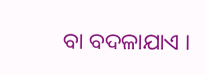ବା ବଦଳାଯାଏ ।